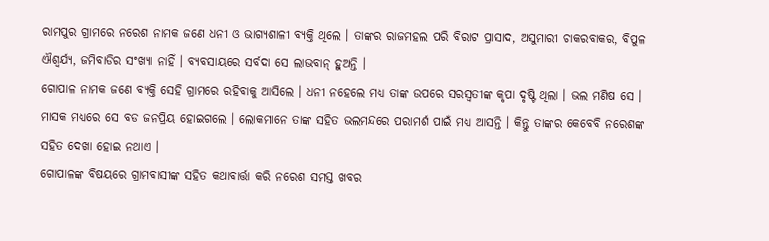ରାମପୁର ଗ୍ରାମରେ ନରେଶ ନାମକ ଜଣେ ଧନୀ ଓ ଭାଗ୍ୟଶାଳୀ ବ୍ୟକ୍ତି ଥିଲେ । ତାଙ୍କର ରାଜମହଲ ପରି ବିରାଟ ପ୍ରାସାଦ, ଅସୁମାରୀ ଚାକରବାକର, ବିପୁଳ ଐଶ୍ୱର୍ଯ୍ୟ, ଜମିବାଡିର ସଂଖ୍ୟା ନାହିଁ । ବ୍ୟବସାୟରେ ସର୍ବଦା ସେ ଲାଭବାନ୍ ହୁଅନ୍ତି ।
ଗୋପାଳ ନାମକ ଜଣେ ବ୍ୟକ୍ତି ସେହି ଗ୍ରାମରେ ରହିବାକୁ ଆସିଲେ । ଧନୀ ନହେଲେ ମଧ୍ୟ ତାଙ୍କ ଉପରେ ସରସ୍ୱତୀଙ୍କ କୃପା ଦୃଷ୍ଟି ଥିଲା । ଭଲ ମଣିଷ ସେ । ମାସକ ମଧ୍ୟରେ ସେ ବଡ ଜନପ୍ରିୟ ହୋଇଗଲେ । ଲୋକମାନେ ତାଙ୍କ ସହିତ ଭଲମନ୍ଦରେ ପରାମର୍ଶ ପାଇଁ ମଧ୍ୟ ଆସନ୍ତି । କିନ୍ତୁ ତାଙ୍କର କେବେବି ନରେଶଙ୍କ ସହିତ ଦେଖା ହୋଇ ନଥାଏ ।
ଗୋପାଳଙ୍କ ବିଷୟରେ ଗ୍ରାମବାସୀଙ୍କ ସହିତ କଥାବାର୍ତ୍ତା କରି ନରେଶ ସମସ୍ତ ଖବର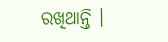ରଖିଥାନ୍ତି ।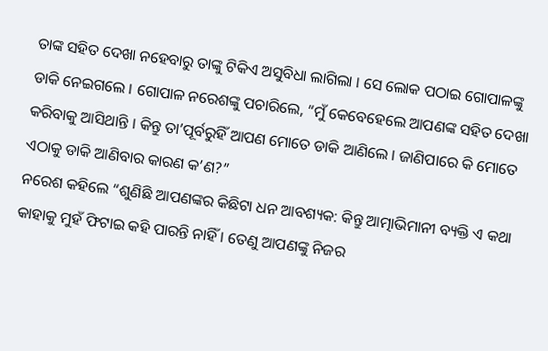ତାଙ୍କ ସହିତ ଦେଖା ନହେବାରୁ ତାଙ୍କୁ ଟିକିଏ ଅସୁବିଧା ଲାଗିଲା । ସେ ଲୋକ ପଠାଇ ଗୋପାଳଙ୍କୁ ଡାକି ନେଇଗଲେ । ଗୋପାଳ ନରେଶଙ୍କୁ ପଚାରିଲେ, “ମୁଁ କେବେହେଲେ ଆପଣଙ୍କ ସହିତ ଦେଖା କରିବାକୁ ଆସିଥାନ୍ତି । କିନ୍ତୁ ତା’ପୂର୍ବରୁହିଁ ଆପଣ ମୋତେ ଡାକି ଆଣିଲେ । ଜାଣିପାରେ କି ମୋତେ ଏଠାକୁ ଡାକି ଆଣିବାର କାରଣ କ’ଣ?”
ନରେଶ କହିଲେ “ଶୁଣିଛି ଆପଣଙ୍କର କିଛିଟା ଧନ ଆବଶ୍ୟକ: କିନ୍ତୁ ଆତ୍ମାଭିମାନୀ ବ୍ୟକ୍ତି ଏ କଥା କାହାକୁ ମୁହଁ ଫିଟାଇ କହି ପାରନ୍ତି ନାହିଁ । ତେଣୁ ଆପଣଙ୍କୁ ନିଜର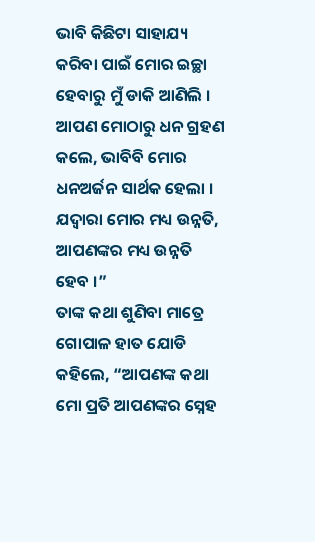ଭାବି କିଛିଟା ସାହାଯ୍ୟ କରିବା ପାଇଁ ମୋର ଇଚ୍ଛା ହେବାରୁ ମୁଁ ଡାକି ଆଣିଲି । ଆପଣ ମୋଠାରୁ ଧନ ଗ୍ରହଣ କଲେ, ଭାବିବି ମୋର ଧନଅର୍ଜନ ସାର୍ଥକ ହେଲା । ଯଦ୍ୱାରା ମୋର ମଧ୍ୟ ଉନ୍ନତି, ଆପଣଙ୍କର ମଧ୍ୟ ଉନ୍ନତି ହେବ ।”
ତାଙ୍କ କଥା ଶୁଣିବା ମାତ୍ରେ ଗୋପାଳ ହାତ ଯୋଡି କହିଲେ, “ଆପଣଙ୍କ କଥା ମୋ ପ୍ରତି ଆପଣଙ୍କର ସ୍ନେହ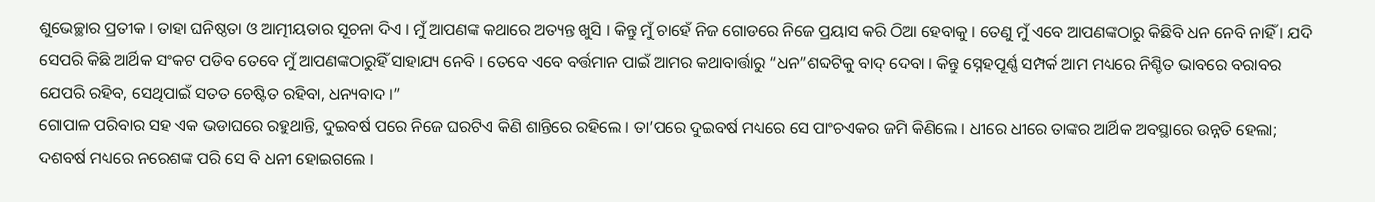ଶୁଭେଚ୍ଛାର ପ୍ରତୀକ । ତାହା ଘନିଷ୍ଠତା ଓ ଆତ୍ମୀୟତାର ସୂଚନା ଦିଏ । ମୁଁ ଆପଣଙ୍କ କଥାରେ ଅତ୍ୟନ୍ତ ଖୁସି । କିନ୍ତୁ ମୁଁ ଚାହେଁ ନିଜ ଗୋଡରେ ନିଜେ ପ୍ରୟାସ କରି ଠିଆ ହେବାକୁ । ତେଣୁ ମୁଁ ଏବେ ଆପଣଙ୍କଠାରୁ କିଛିବି ଧନ ନେବି ନାହିଁ । ଯଦି ସେପରି କିଛି ଆର୍ଥିକ ସଂକଟ ପଡିବ ତେବେ ମୁଁ ଆପଣଙ୍କଠାରୁହିଁ ସାହାଯ୍ୟ ନେବି । ତେବେ ଏବେ ବର୍ତ୍ତମାନ ପାଇଁ ଆମର କଥାବାର୍ତ୍ତାରୁ “ଧନ”ଶବ୍ଦଟିକୁ ବାଦ୍ ଦେବା । କିନ୍ତୁ ସ୍ନେହପୂର୍ଣ୍ଣ ସମ୍ପର୍କ ଆମ ମଧ୍ୟରେ ନିଶ୍ଚିତ ଭାବରେ ବରାବର ଯେପରି ରହିବ, ସେଥିପାଇଁ ସତତ ଚେଷ୍ଟିତ ରହିବା, ଧନ୍ୟବାଦ ।”
ଗୋପାଳ ପରିବାର ସହ ଏକ ଭଡାଘରେ ରହୁଥାନ୍ତି, ଦୁଇବର୍ଷ ପରେ ନିଜେ ଘରଟିଏ କିଣି ଶାନ୍ତିରେ ରହିଲେ । ତା’ପରେ ଦୁଇବର୍ଷ ମଧ୍ୟରେ ସେ ପାଂଚଏକର ଜମି କିଣିଲେ । ଧୀରେ ଧୀରେ ତାଙ୍କର ଆର୍ଥିକ ଅବସ୍ଥାରେ ଉନ୍ନତି ହେଲା; ଦଶବର୍ଷ ମଧ୍ୟରେ ନରେଶଙ୍କ ପରି ସେ ବି ଧନୀ ହୋଇଗଲେ ।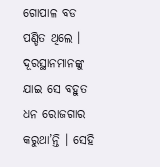ଗୋପାଳ ବଡ ପଣ୍ଡିତ ଥିଲେ । ଦୂରସ୍ଥାନମାନଙ୍କୁ ଯାଇ ସେ ବହୁତ ଧନ ରୋଜଗାର କରୁଥା’ନ୍ତି । ସେହି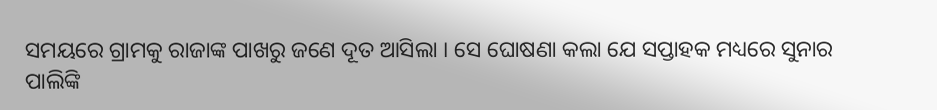ସମୟରେ ଗ୍ରାମକୁ ରାଜାଙ୍କ ପାଖରୁ ଜଣେ ଦୂତ ଆସିଲା । ସେ ଘୋଷଣା କଲା ଯେ ସପ୍ତାହକ ମଧ୍ୟରେ ସୁନାର ପାଲିଙ୍କି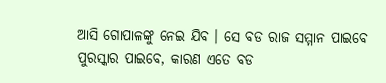ଆସି ଗୋପାଳଙ୍କୁ ନେଇ ଯିବ । ସେ ବଡ ରାଜ ସମ୍ମାନ ପାଇବେ ପୁରସ୍କାର ପାଇବେ, କାରଣ ଏତେ ବଡ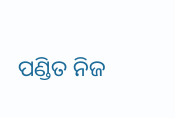ପଣ୍ଡିତ ନିଜ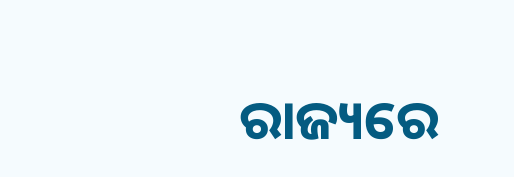ରାଜ୍ୟରେ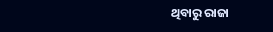ଥିବାରୁ ରାଜା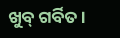ଖୁବ୍ ଗର୍ବିତ ।